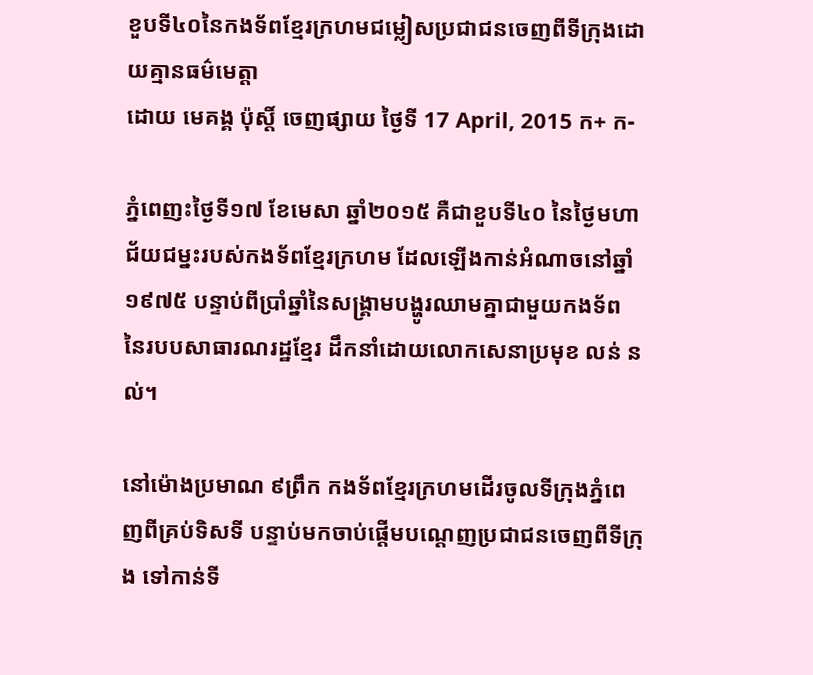ខួបទី៤០នៃកងទ័ពខ្មែរក្រហមជម្លៀសប្រជាជនចេញពីទីក្រុងដោយគ្មានធម៌មេត្តា
ដោយ មេគង្គ ប៉ុស្តិ៍ ចេញផ្សាយ ថ្ងៃទី 17 April, 2015 ក+ ក-

ភ្នំពេញះថ្ងៃទី១៧ ខែមេសា ឆ្នាំ២០១៥ គឺជាខួបទី៤០ នៃថ្ងៃមហាជ័យជម្នះរបស់កងទ័ពខ្មែរក្រហម ដែលឡើងកាន់អំណាចនៅឆ្នាំ១៩៧៥ បន្ទាប់ពីប្រាំឆ្នាំនៃសង្គ្រាមបង្ហូរឈាមគ្នាជាមួយកងទ័ព នៃរបបសាធារណរដ្ឋខ្មែរ ដឹកនាំដោយលោកសេនាប្រមុខ លន់ នល់។

នៅម៉ោងប្រមាណ ៩ព្រឹក កងទ័ពខ្មែរក្រហមដើរចូលទីក្រុងភ្នំពេញពីគ្រប់ទិសទី បន្ទាប់មកចាប់ផ្ដើមបណ្ដេញប្រជាជនចេញពីទីក្រុង ទៅកាន់ទី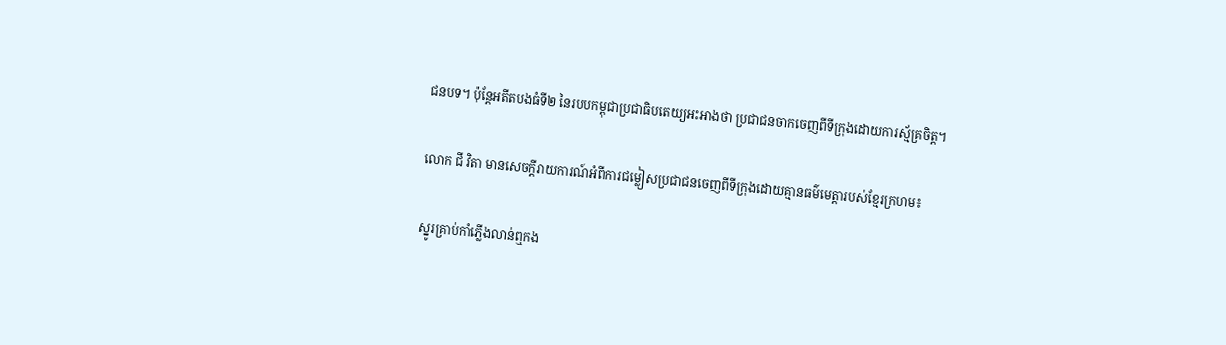ជនបទ។ ប៉ុន្តែអតីតបងធំទី២ នៃរបបកម្ពុជាប្រជាធិបតេយ្យអះអាងថា ប្រជាជនចាកចេញពីទីក្រុងដោយការស្ម័គ្រចិត្ត។

លោក ជី វិតា មានសេចក្តីរាយការណ៍អំពីការជម្លៀសប្រជាជនចេញពីទីក្រុងដោយគ្មានធម៌មេត្តារបស់ខ្មែរក្រហម៖

ស្នូរគ្រាប់កាំភ្លើងលាន់ឮកង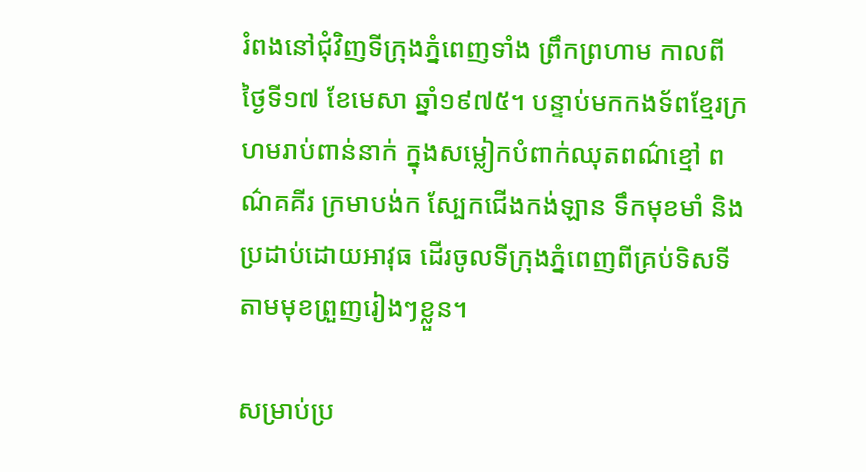រំពងនៅជុំវិញទីក្រុងភ្នំពេញទាំង ព្រឹកព្រហាម កាលពីថ្ងៃទី១៧ ខែមេសា ឆ្នាំ១៩៧៥។ បន្ទាប់មកកងទ័ពខ្មែរក្រហមរាប់ពាន់នាក់ ក្នុងសម្លៀកបំពាក់ឈុតពណ៌ខ្មៅ ពណ៌គគីរ ក្រមាបង់ក ស្បែកជើងកង់ឡាន ទឹកមុខមាំ និងប្រដាប់ដោយអាវុធ ដើរចូលទីក្រុងភ្នំពេញពីគ្រប់ទិសទីតាមមុខព្រួញរៀងៗខ្លួន។

សម្រាប់ប្រ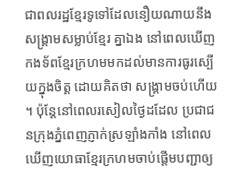ជាពលរដ្ឋខ្មែរទូទៅដែលនឿយណាយនឹងសង្គ្រាមសម្លាប់ខ្មែរ គ្នាឯង នៅពេលឃើញកងទ័ពខ្មែរក្រហមមកដល់មានការធូរស្បើយក្នុងចិត្ត ដោយគិតថា សង្គ្រាមចប់ហើយ។ ប៉ុន្តែនៅពេលរសៀលថ្ងៃដដែល ប្រជាជនក្រុងភ្នំពេញភ្ញាក់ស្រឡាំងកាំង នៅពេលឃើញយោធាខ្មែរក្រហមចាប់ផ្តើមបញ្ជាឲ្យ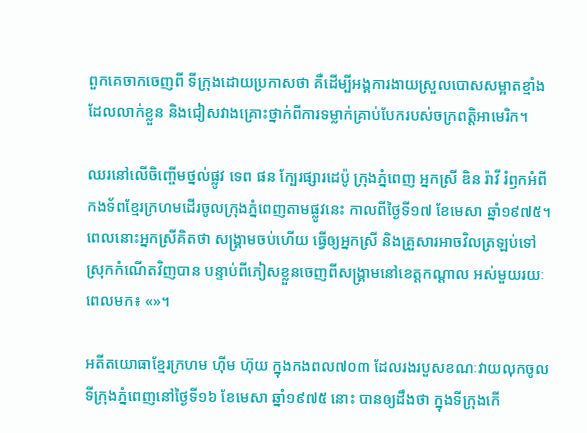ពួកគេចាកចេញពី ទីក្រុងដោយប្រកាសថា គឺដើម្បីអង្គការងាយស្រួលបោសសម្អាតខ្មាំងដែលលាក់ខ្លួន និងជៀសវាងគ្រោះថ្នាក់ពីការទម្លាក់គ្រាប់បែករបស់ចក្រពត្តិអាមេរិក។

ឈរនៅលើចិញ្ចើមថ្នល់ផ្លូវ ទេព ផន ក្បែរផ្សារដេប៉ូ ក្រុងភ្នំពេញ អ្នកស្រី ឌិន រ៉ាវី រំឭកអំពីកងទ័ពខ្មែរក្រហមដើរចូលក្រុងភ្នំពេញតាមផ្លូវនេះ កាលពីថ្ងៃទី១៧ ខែមេសា ឆ្នាំ១៩៧៥។ ពេលនោះអ្នកស្រីគិតថា សង្គ្រាមចប់ហើយ ធ្វើឲ្យអ្នកស្រី និងគ្រួសារអាចវិលត្រឡប់ទៅស្រុកកំណើតវិញបាន បន្ទាប់ពីភៀសខ្លួនចេញពីសង្គ្រាមនៅខេត្តកណ្ដាល អស់មួយរយៈពេលមក៖ «»។

អតីតយោធាខ្មែរក្រហម ហ៊ីម ហ៊ុយ ក្នុងកងពល៧០៣ ដែលរងរបួសខណៈវាយលុកចូលទីក្រុងភ្នំពេញនៅថ្ងៃទី១៦ ខែមេសា ឆ្នាំ១៩៧៥ នោះ បានឲ្យដឹងថា ក្នុងទីក្រុងកើ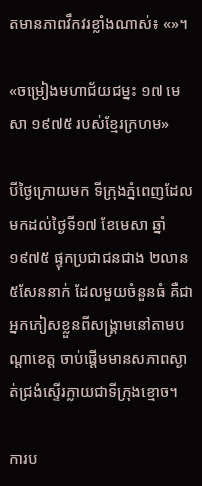តមានភាពវឹកវរខ្លាំងណាស់៖ «»។

«ចម្រៀងមហាជ័យជម្នះ ១៧ មេសា ១៩៧៥ របស់ខ្មែរក្រហម»

បីថ្ងៃក្រោយមក ទីក្រុងភ្នំពេញដែលមកដល់ថ្ងៃទី១៧ ខែមេសា ឆ្នាំ១៩៧៥ ផ្ទុកប្រជាជនជាង ២លាន ៥សែននាក់ ដែលមួយចំនួនធំ គឺជាអ្នកភៀសខ្លួនពីសង្គ្រាមនៅតាមបណ្ដាខេត្ត ចាប់ផ្ដើមមានសភាពស្ងាត់ជ្រងំស្ទើរក្លាយជាទីក្រុងខ្មោច។

ការប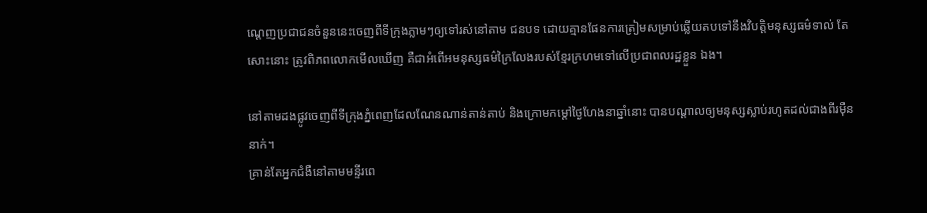ណ្ដេញប្រជាជនចំនួននេះចេញពីទីក្រុងភ្លាមៗឲ្យទៅរស់នៅតាម ជនបទ ដោយគ្មានផែនការត្រៀមសម្រាប់ឆ្លើយតបទៅនឹងវិបត្តិមនុស្សធម៌ទាល់ តែសោះនោះ ត្រូវពិភពលោកមើលឃើញ គឺជាអំពើអមនុស្សធម៌ក្រៃលែងរបស់ខ្មែរក្រហមទៅលើប្រជាពលរដ្ឋខ្លួន ឯង។

នៅតាមដងផ្លូវចេញពីទីក្រុងភ្នំពេញដែលណែនណាន់តាន់តាប់ និងក្រោមកម្តៅថ្ងៃហែងនាឆ្នាំនោះ បានបណ្ដាលឲ្យមនុស្សស្លាប់រហូតដល់ជាងពីរម៉ឺននាក់។
គ្រាន់តែអ្នកជំងឺនៅតាមមន្ទីរពេ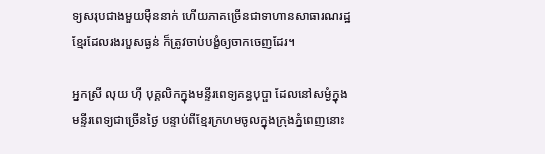ទ្យសរុបជាងមួយម៉ឺននាក់ ហើយភាគច្រើនជាទាហានសាធារណរដ្ឋខ្មែរដែលរងរបួសធ្ងន់ ក៏ត្រូវចាប់បង្ខំឲ្យចាកចេញដែរ។

អ្នកស្រី លុយ ហ៊ី បុគ្គលិកក្នុងមន្ទីរពេទ្យគន្ធបុប្ផា ដែលនៅសម្ងំក្នុងមន្ទីរពេទ្យជាច្រើនថ្ងៃ បន្ទាប់ពីខ្មែរក្រហមចូលក្នុងក្រុងភ្នំពេញនោះ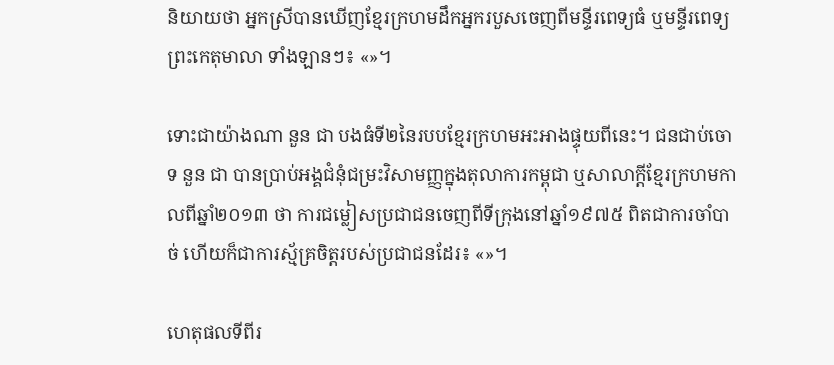និយាយថា អ្នកស្រីបានឃើញខ្មែរក្រហមដឹកអ្នករបួសចេញពីមន្ទីរពេទ្យធំ ឬមន្ទីរពេទ្យព្រះកេតុមាលា ទាំងឡានៗ៖ «»។

ទោះជាយ៉ាងណា នួន ជា បងធំទី២នៃរបបខ្មែរក្រហមអះអាងផ្ទុយពីនេះ។ ជនជាប់ចោទ នួន ជា បានប្រាប់អង្គជំនុំជម្រះវិសាមញ្ញក្នុងតុលាការកម្ពុជា ឬសាលាក្តីខ្មែរក្រហមកាលពីឆ្នាំ២០១៣ ថា ការជម្លៀសប្រជាជនចេញពីទីក្រុងនៅឆ្នាំ១៩៧៥ ពិតជាការចាំបាច់ ហើយក៏ជាការស្ម័គ្រចិត្តរបស់ប្រជាជនដែរ៖ «»។

ហេតុផលទីពីរ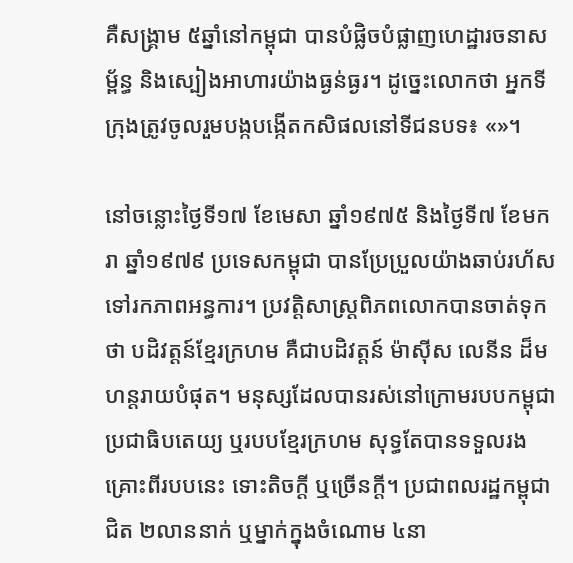គឺសង្គ្រាម ៥ឆ្នាំនៅកម្ពុជា បានបំផ្លិចបំផ្លាញហេដ្ឋារចនាសម្ព័ន្ធ និងស្បៀងអាហារយ៉ាងធ្ងន់ធ្ងរ។ ដូច្នេះលោកថា អ្នកទីក្រុងត្រូវចូលរួមបង្កបង្កើតកសិផលនៅទីជនបទ៖ «»។

នៅចន្លោះថ្ងៃទី១៧ ខែមេសា ឆ្នាំ១៩៧៥ និងថ្ងៃទី៧ ខែមករា ឆ្នាំ១៩៧៩ ប្រទេសកម្ពុជា បានប្រែប្រួលយ៉ាងឆាប់រហ័សទៅរកភាពអន្ធការ។ ប្រវត្តិសាស្ត្រពិភពលោកបានចាត់ទុកថា បដិវត្តន៍ខ្មែរក្រហម គឺជាបដិវត្តន៍ ម៉ាស៊ីស លេនីន ដ៏មហន្តរាយបំផុត។ មនុស្សដែលបានរស់នៅក្រោមរបបកម្ពុជាប្រជាធិបតេយ្យ ឬរបបខ្មែរក្រហម សុទ្ធតែបានទទួលរងគ្រោះពីរបបនេះ ទោះតិចក្តី ឬច្រើនក្តី។ ប្រជាពលរដ្ឋកម្ពុជា ជិត ២លាននាក់ ឬម្នាក់ក្នុងចំណោម ៤នា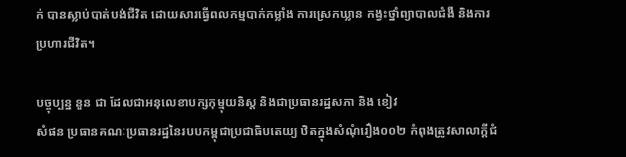ក់ បានស្លាប់បាត់បង់ជីវិត ដោយសារធ្វើពលកម្មបាក់កម្លាំង ការស្រេកឃ្លាន កង្វះថ្នាំព្យាបាលជំងឺ និងការប្រហារជីវិត។

បច្ចុប្បន្ន នួន ជា ដែលជាអនុលេខាបក្សកុម្មុយនិស្ត និងជាប្រធានរដ្ឋសភា និង ខៀវ
សំផន ប្រធានគណៈប្រធានរដ្ឋនៃរបបកម្ពុជាប្រជាធិបតេយ្យ ឋិតក្នុងសំណុំរឿង០០២ កំពុងត្រូវសាលាក្តីជំ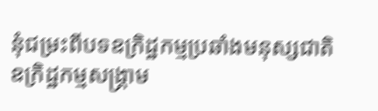នុំជម្រះពីបទឧក្រិដ្ឋកម្មប្រឆាំងមនុស្សជាតិ ឧក្រិដ្ឋកម្មសង្គ្រាម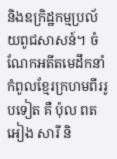និងឧក្រិដ្ឋកម្មប្រល័យពូជសាសន៍។ ចំណែកអតីតមេដឹកនាំកំពូលខ្មែរក្រហមពីររូបទៀត គឺ ប៉ុល ពត អៀង សារី និ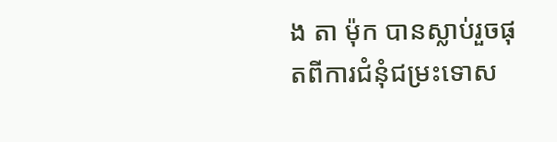ង តា ម៉ុក បានស្លាប់រួចផុតពីការជំនុំជម្រះទោស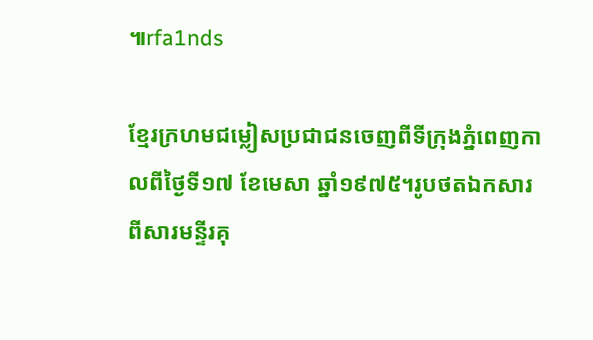៕rfa1nds

ខ្មែរក្រហមជម្លៀសប្រជាជនចេញពីទីក្រុងភ្នំពេញកាលពីថ្ងៃទី១៧ ខែមេសា ឆ្នាំ១៩៧៥។រូបថតឯកសារពីសារមន្ទីរគុ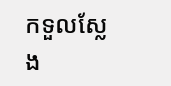កទួលស្លែង